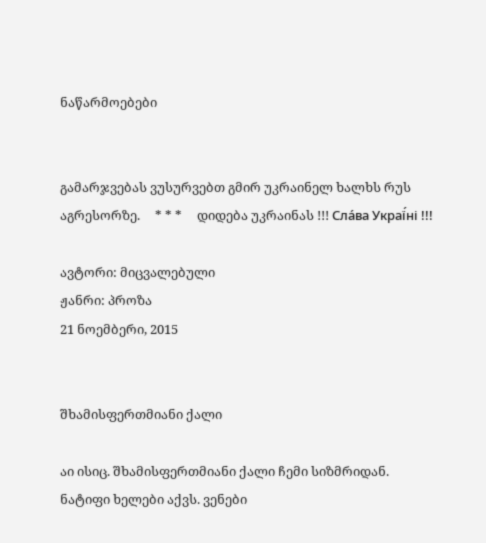ნაწარმოებები


გამარჯვებას ვუსურვებთ გმირ უკრაინელ ხალხს რუს აგრესორზე.     * * *     დიდება უკრაინას !!! Сла́ва Украї́ні !!!

ავტორი: მიცვალებული
ჟანრი: პროზა
21 ნოემბერი, 2015


შხამისფერთმიანი ქალი

აი ისიც. შხამისფერთმიანი ქალი ჩემი სიზმრიდან.
ნატიფი ხელები აქვს. ვენები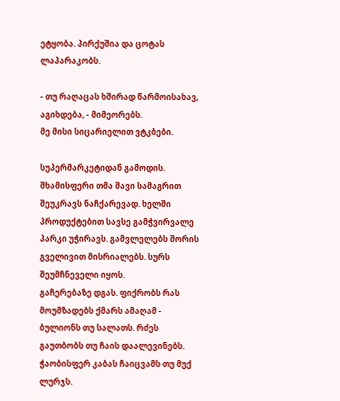ეტყობა. პირქუშია და ცოტას ლაპარაკობს.

- თუ რაღაცას ხშირად წარმოისახავ, აგიხდება, - მიმეორებს.
მე მისი სიცარიელით ვტკბები.

სუპერმარკეტიდან გამოდის. შხამისფერი თმა შავი სამაგრით შეუკრავს ნაჩქარევად. ხელში პროდუქტებით სავსე გამჭვირვალე პარკი უჭირავს. გამვლელებს შორის გველივით მისრიალებს. სურს შეუმჩნეველი იყოს.
გაჩერებაზე დგას. ფიქრობს რას მოუმზადებს ქმარს ამაღამ - ბულიონს თუ სალათს. რძეს გაუთბობს თუ ჩაის დაალევინებს. ჭაობისფერ კაბას ჩაიცვამს თუ მუქ ლურჯს.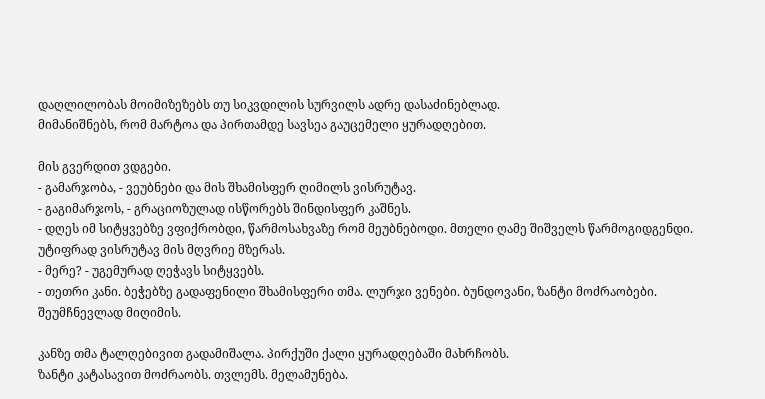დაღლილობას მოიმიზეზებს თუ სიკვდილის სურვილს ადრე დასაძინებლად.
მიმანიშნებს, რომ მარტოა და პირთამდე სავსეა გაუცემელი ყურადღებით.

მის გვერდით ვდგები.
- გამარჯობა, - ვეუბნები და მის შხამისფერ ღიმილს ვისრუტავ.
- გაგიმარჯოს, - გრაციოზულად ისწორებს შინდისფერ კაშნეს.
- დღეს იმ სიტყვებზე ვფიქრობდი, წარმოსახვაზე რომ მეუბნებოდი. მთელი ღამე შიშველს წარმოგიდგენდი.
უტიფრად ვისრუტავ მის მღვრიე მზერას.
- მერე? - უგემურად ღეჭავს სიტყვებს.
- თეთრი კანი. ბეჭებზე გადაფენილი შხამისფერი თმა. ლურჯი ვენები. ბუნდოვანი, ზანტი მოძრაობები.
შეუმჩნევლად მიღიმის.

კანზე თმა ტალღებივით გადამიშალა. პირქუში ქალი ყურადღებაში მახრჩობს.
ზანტი კატასავით მოძრაობს. თვლემს. მელამუნება.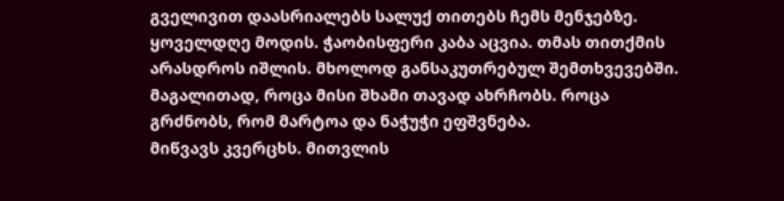გველივით დაასრიალებს სალუქ თითებს ჩემს მენჯებზე.
ყოველდღე მოდის. ჭაობისფერი კაბა აცვია. თმას თითქმის არასდროს იშლის. მხოლოდ განსაკუთრებულ შემთხვევებში. მაგალითად, როცა მისი შხამი თავად ახრჩობს. როცა გრძნობს, რომ მარტოა და ნაჭუჭი ეფშვნება.
მიწვავს კვერცხს. მითვლის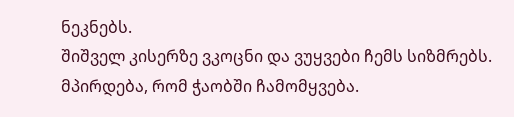ნეკნებს.
შიშველ კისერზე ვკოცნი და ვუყვები ჩემს სიზმრებს. მპირდება, რომ ჭაობში ჩამომყვება.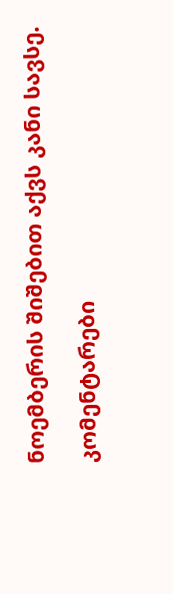ნოემბერის შიშებით აქვს კანი სავსე.

კომენტარები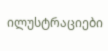ილუსტრაციები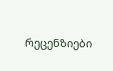რეცენზიები